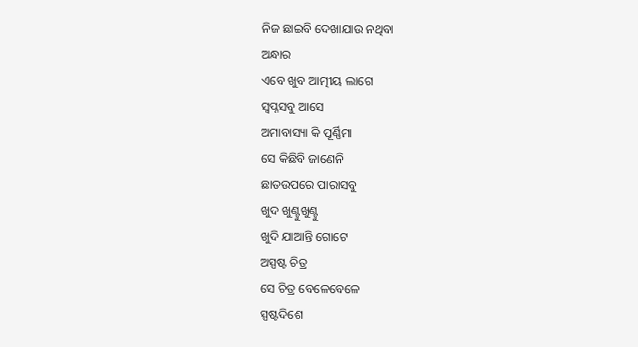ନିଜ ଛାଇବି ଦେଖାଯାଉ ନଥିବା
ଅନ୍ଧାର
ଏବେ ଖୁବ ଆତ୍ମୀୟ ଲାଗେ
ସ୍ବପ୍ନସବୁ ଆସେ
ଅମାବାସ୍ୟା କି ପୂର୍ଣ୍ଣିମା
ସେ କିଛିବି ଜାଣେନି
ଛାତଉପରେ ପାରାସବୁ
ଖୁଦ ଖୁଣ୍ଟୁଖୁଣ୍ଟୁ
ଖୁଦି ଯାଆନ୍ତି ଗୋଟେ
ଅସ୍ପଷ୍ଟ ଚିତ୍ର
ସେ ଚିତ୍ର ବେଳେବେଳେ
ସ୍ପଷ୍ଟଦିଶେ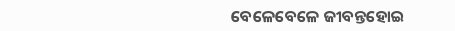ବେଳେବେଳେ ଜୀବନ୍ତହୋଇ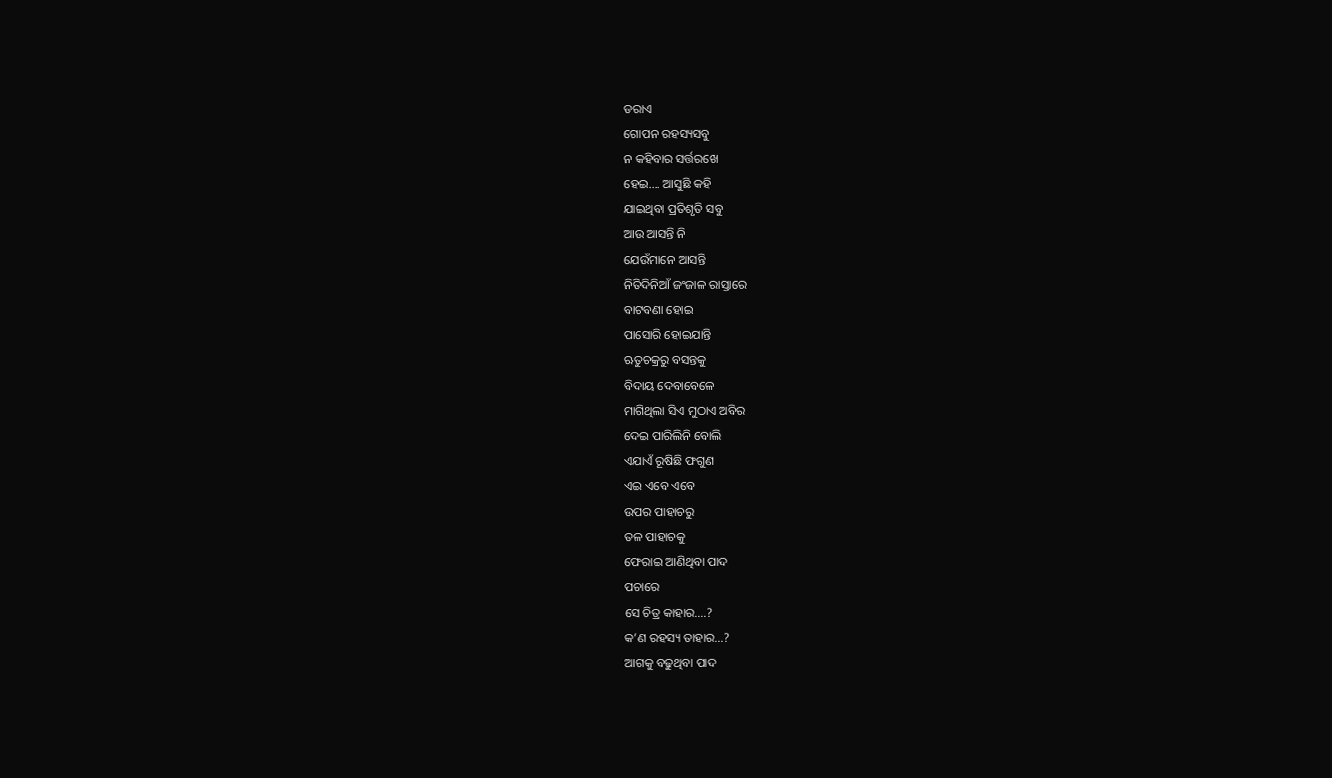ଡରାଏ
ଗୋପନ ରହସ୍ୟସବୁ
ନ କହିବାର ସର୍ତ୍ତରଖେ
ହେଇ…. ଆସୁଛି କହି
ଯାଇଥିବା ପ୍ରତିଶୃତି ସବୁ
ଆଉ ଆସନ୍ତି ନି
ଯେଉଁମାନେ ଆସନ୍ତି
ନିତିଦିନିଆଁ ଜଂଜାଳ ରାସ୍ତାରେ
ବାଟବଣା ହୋଇ
ପାସୋରି ହୋଇଯାନ୍ତି
ଋତୁଚକ୍ରରୁ ବସନ୍ତକୁ
ବିଦାୟ ଦେବାବେଳେ
ମାଗିଥିଲା ସିଏ ମୁଠାଏ ଅବିର
ଦେଇ ପାରିଲିନି ବୋଲି
ଏଯାଏଁ ରୂଷିଛି ଫଗୁଣ
ଏଇ ଏବେ ଏବେ
ଉପର ପାହାଚରୁ
ତଳ ପାହାଚକୁ
ଫେରାଇ ଆଣିଥିବା ପାଦ
ପଚାରେ
ସେ ଚିତ୍ର କାହାର….?
କ’ଣ ରହସ୍ୟ ତାହାର…?
ଆଗକୁ ବଢୁଥିବା ପାଦ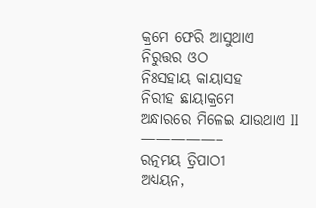କ୍ରମେ ଫେରି ଆସୁଥାଏ
ନିରୁତ୍ତର ଓଠ
ନିଃସହାୟ କାୟାସହ
ନିରୀହ ଛାୟାକ୍ରମେ
ଅନ୍ଧାରରେ ମିଳେଇ ଯାଉଥାଏ ll
—————–
ରତ୍ନମୟ ତ୍ରିପାଠୀ
ଅଧ୍ୟୟନ,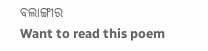ବଲାଙ୍ଗୀର
Want to read this poem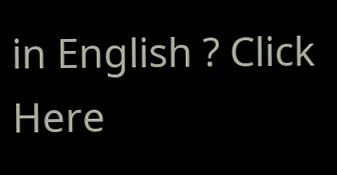in English ? Click Here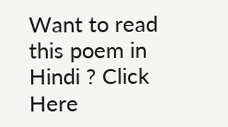Want to read this poem in Hindi ? Click Here